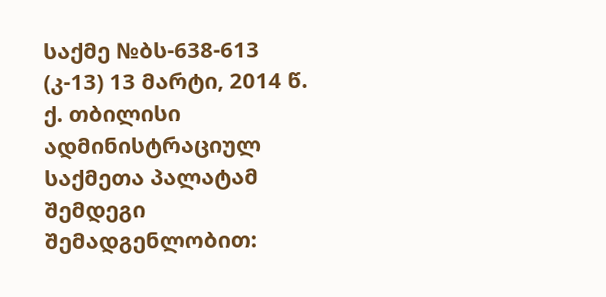საქმე №ბს-638-613 (კ-13) 13 მარტი, 2014 წ.
ქ. თბილისი
ადმინისტრაციულ საქმეთა პალატამ
შემდეგი შემადგენლობით: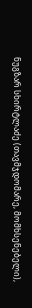ნუგზარ სხირტლაძე (თავმჯდომარე, მომხსენებელი),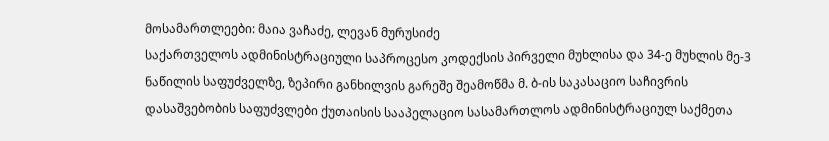მოსამართლეები: მაია ვაჩაძე, ლევან მურუსიძე
საქართველოს ადმინისტრაციული საპროცესო კოდექსის პირველი მუხლისა და 34-ე მუხლის მე-3 ნაწილის საფუძველზე, ზეპირი განხილვის გარეშე შეამოწმა მ. ბ-ის საკასაციო საჩივრის დასაშვებობის საფუძვლები ქუთაისის სააპელაციო სასამართლოს ადმინისტრაციულ საქმეთა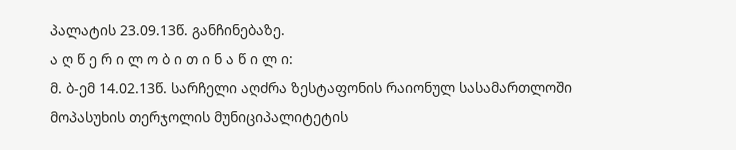პალატის 23.09.13წ. განჩინებაზე.
ა ღ წ ე რ ი ლ ო ბ ი თ ი ნ ა წ ი ლ ი:
მ. ბ-ემ 14.02.13წ. სარჩელი აღძრა ზესტაფონის რაიონულ სასამართლოში მოპასუხის თერჯოლის მუნიციპალიტეტის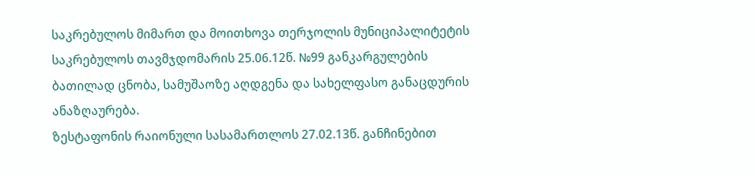საკრებულოს მიმართ და მოითხოვა თერჯოლის მუნიციპალიტეტის საკრებულოს თავმჯდომარის 25.06.12წ. №99 განკარგულების ბათილად ცნობა, სამუშაოზე აღდგენა და სახელფასო განაცდურის ანაზღაურება.
ზესტაფონის რაიონული სასამართლოს 27.02.13წ. განჩინებით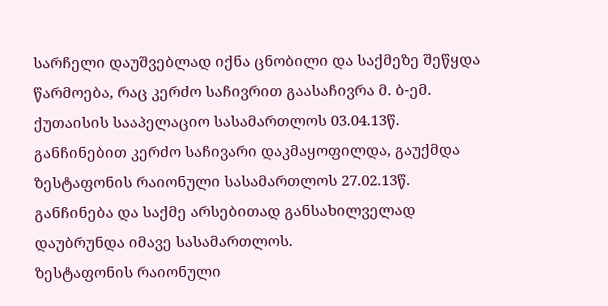სარჩელი დაუშვებლად იქნა ცნობილი და საქმეზე შეწყდა წარმოება, რაც კერძო საჩივრით გაასაჩივრა მ. ბ-ემ.
ქუთაისის სააპელაციო სასამართლოს 03.04.13წ. განჩინებით კერძო საჩივარი დაკმაყოფილდა, გაუქმდა ზესტაფონის რაიონული სასამართლოს 27.02.13წ. განჩინება და საქმე არსებითად განსახილველად დაუბრუნდა იმავე სასამართლოს.
ზესტაფონის რაიონული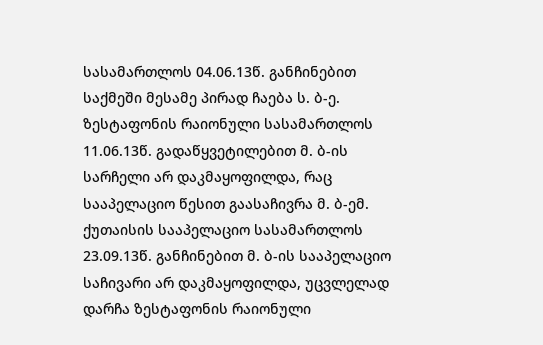სასამართლოს 04.06.13წ. განჩინებით საქმეში მესამე პირად ჩაება ს. ბ-ე.
ზესტაფონის რაიონული სასამართლოს 11.06.13წ. გადაწყვეტილებით მ. ბ-ის სარჩელი არ დაკმაყოფილდა, რაც სააპელაციო წესით გაასაჩივრა მ. ბ-ემ.
ქუთაისის სააპელაციო სასამართლოს 23.09.13წ. განჩინებით მ. ბ-ის სააპელაციო საჩივარი არ დაკმაყოფილდა, უცვლელად დარჩა ზესტაფონის რაიონული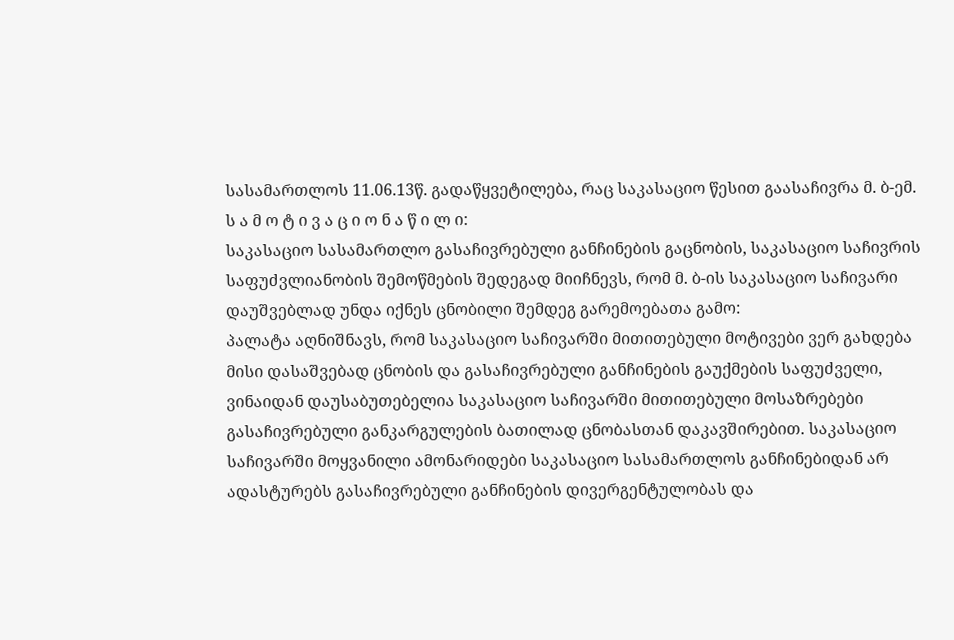სასამართლოს 11.06.13წ. გადაწყვეტილება, რაც საკასაციო წესით გაასაჩივრა მ. ბ-ემ.
ს ა მ ო ტ ი ვ ა ც ი ო ნ ა წ ი ლ ი:
საკასაციო სასამართლო გასაჩივრებული განჩინების გაცნობის, საკასაციო საჩივრის საფუძვლიანობის შემოწმების შედეგად მიიჩნევს, რომ მ. ბ-ის საკასაციო საჩივარი დაუშვებლად უნდა იქნეს ცნობილი შემდეგ გარემოებათა გამო:
პალატა აღნიშნავს, რომ საკასაციო საჩივარში მითითებული მოტივები ვერ გახდება მისი დასაშვებად ცნობის და გასაჩივრებული განჩინების გაუქმების საფუძველი, ვინაიდან დაუსაბუთებელია საკასაციო საჩივარში მითითებული მოსაზრებები გასაჩივრებული განკარგულების ბათილად ცნობასთან დაკავშირებით. საკასაციო საჩივარში მოყვანილი ამონარიდები საკასაციო სასამართლოს განჩინებიდან არ ადასტურებს გასაჩივრებული განჩინების დივერგენტულობას და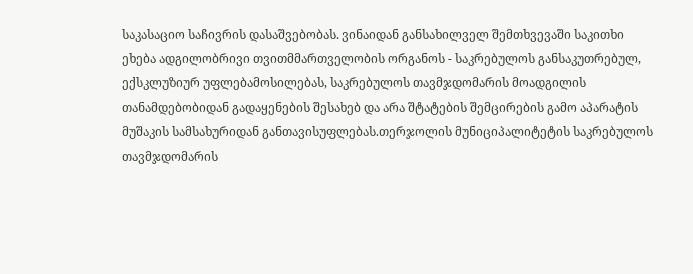საკასაციო საჩივრის დასაშვებობას. ვინაიდან განსახილველ შემთხვევაში საკითხი ეხება ადგილობრივი თვითმმართველობის ორგანოს - საკრებულოს განსაკუთრებულ, ექსკლუზიურ უფლებამოსილებას, საკრებულოს თავმჯდომარის მოადგილის თანამდებობიდან გადაყენების შესახებ და არა შტატების შემცირების გამო აპარატის მუშაკის სამსახურიდან განთავისუფლებას.თერჯოლის მუნიციპალიტეტის საკრებულოს თავმჯდომარის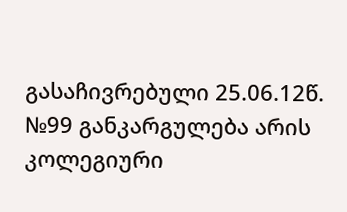გასაჩივრებული 25.06.12წ. №99 განკარგულება არის კოლეგიური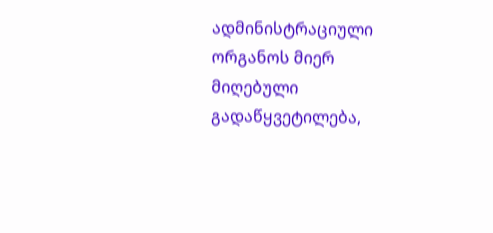ადმინისტრაციული ორგანოს მიერ მიღებული გადაწყვეტილება,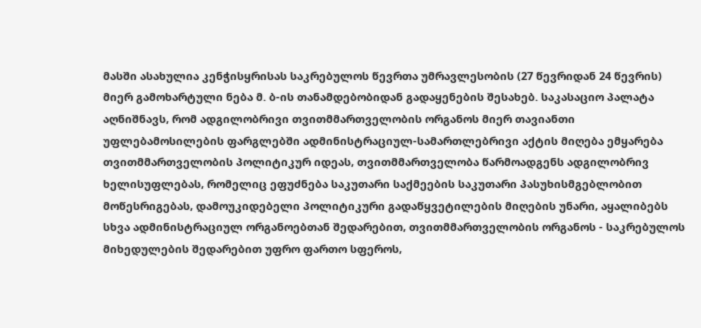მასში ასახულია კენჭისყრისას საკრებულოს წევრთა უმრავლესობის (27 წევრიდან 24 წევრის) მიერ გამოხარტული ნება მ. ბ-ის თანამდებობიდან გადაყენების შესახებ. საკასაციო პალატა აღნიშნავს, რომ ადგილობრივი თვითმმართველობის ორგანოს მიერ თავიანთი უფლებამოსილების ფარგლებში ადმინისტრაციულ-სამართლებრივი აქტის მიღება ემყარება თვითმმართველობის პოლიტიკურ იდეას, თვითმმართველობა წარმოადგენს ადგილობრივ ხელისუფლებას, რომელიც ეფუძნება საკუთარი საქმეების საკუთარი პასუხისმგებლობით მოწესრიგებას, დამოუკიდებელი პოლიტიკური გადაწყვეტილების მიღების უნარი, აყალიბებს სხვა ადმინისტრაციულ ორგანოებთან შედარებით, თვითმმართველობის ორგანოს - საკრებულოს მიხედულების შედარებით უფრო ფართო სფეროს,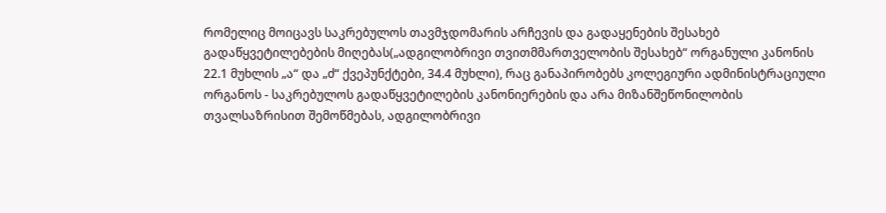რომელიც მოიცავს საკრებულოს თავმჯდომარის არჩევის და გადაყენების შესახებ გადაწყვეტილებების მიღებას(„ადგილობრივი თვითმმართველობის შესახებ“ ორგანული კანონის 22.1 მუხლის „ა“ და „ძ“ ქვეპუნქტები, 34.4 მუხლი), რაც განაპირობებს კოლეგიური ადმინისტრაციული ორგანოს - საკრებულოს გადაწყვეტილების კანონიერების და არა მიზანშეწონილობის თვალსაზრისით შემოწმებას, ადგილობრივი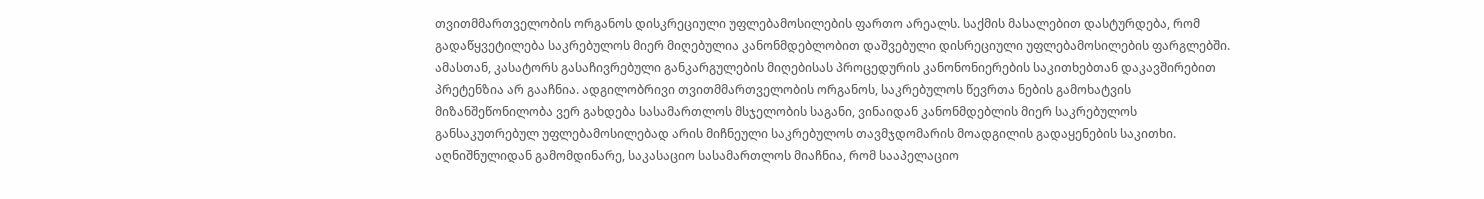თვითმმართველობის ორგანოს დისკრეციული უფლებამოსილების ფართო არეალს. საქმის მასალებით დასტურდება, რომ გადაწყვეტილება საკრებულოს მიერ მიღებულია კანონმდებლობით დაშვებული დისრეციული უფლებამოსილების ფარგლებში. ამასთან, კასატორს გასაჩივრებული განკარგულების მიღებისას პროცედურის კანონონიერების საკითხებთან დაკავშირებით პრეტენზია არ გააჩნია. ადგილობრივი თვითმმართველობის ორგანოს, საკრებულოს წევრთა ნების გამოხატვის მიზანშეწონილობა ვერ გახდება სასამართლოს მსჯელობის საგანი, ვინაიდან კანონმდებლის მიერ საკრებულოს განსაკუთრებულ უფლებამოსილებად არის მიჩნეული საკრებულოს თავმჯდომარის მოადგილის გადაყენების საკითხი. აღნიშნულიდან გამომდინარე, საკასაციო სასამართლოს მიაჩნია, რომ სააპელაციო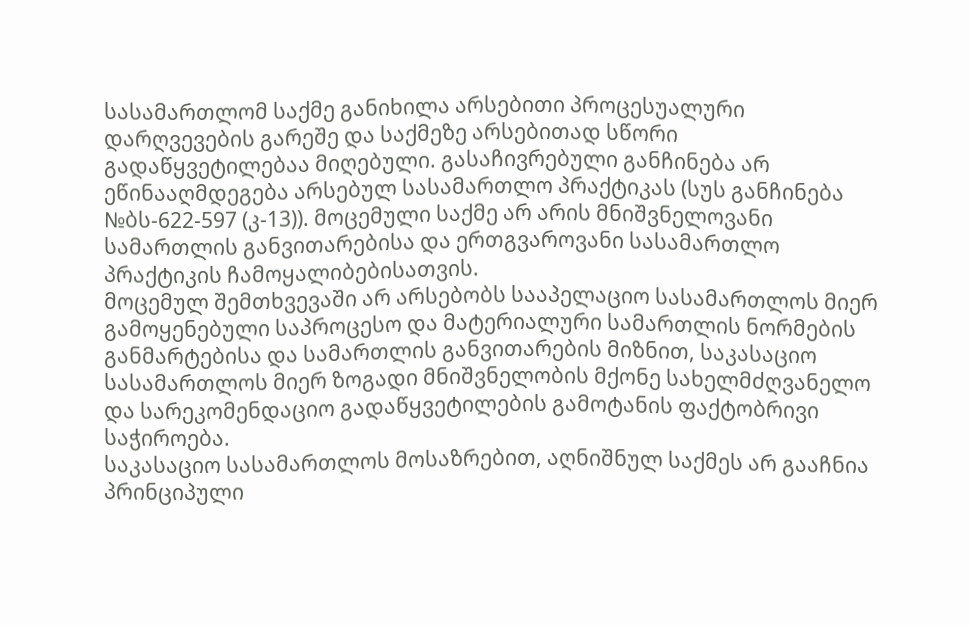სასამართლომ საქმე განიხილა არსებითი პროცესუალური დარღვევების გარეშე და საქმეზე არსებითად სწორი გადაწყვეტილებაა მიღებული. გასაჩივრებული განჩინება არ ეწინააღმდეგება არსებულ სასამართლო პრაქტიკას (სუს განჩინება №ბს-622-597 (კ-13)). მოცემული საქმე არ არის მნიშვნელოვანი სამართლის განვითარებისა და ერთგვაროვანი სასამართლო პრაქტიკის ჩამოყალიბებისათვის.
მოცემულ შემთხვევაში არ არსებობს სააპელაციო სასამართლოს მიერ გამოყენებული საპროცესო და მატერიალური სამართლის ნორმების განმარტებისა და სამართლის განვითარების მიზნით, საკასაციო სასამართლოს მიერ ზოგადი მნიშვნელობის მქონე სახელმძღვანელო და სარეკომენდაციო გადაწყვეტილების გამოტანის ფაქტობრივი საჭიროება.
საკასაციო სასამართლოს მოსაზრებით, აღნიშნულ საქმეს არ გააჩნია პრინციპული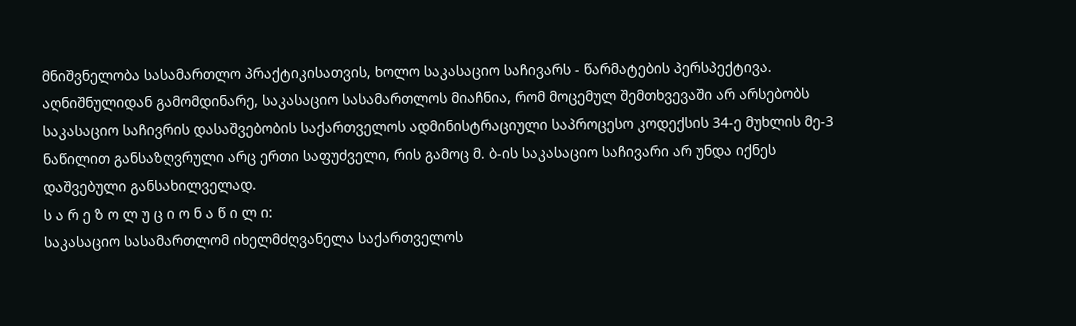მნიშვნელობა სასამართლო პრაქტიკისათვის, ხოლო საკასაციო საჩივარს - წარმატების პერსპექტივა.
აღნიშნულიდან გამომდინარე, საკასაციო სასამართლოს მიაჩნია, რომ მოცემულ შემთხვევაში არ არსებობს საკასაციო საჩივრის დასაშვებობის საქართველოს ადმინისტრაციული საპროცესო კოდექსის 34-ე მუხლის მე-3 ნაწილით განსაზღვრული არც ერთი საფუძველი, რის გამოც მ. ბ-ის საკასაციო საჩივარი არ უნდა იქნეს დაშვებული განსახილველად.
ს ა რ ე ზ ო ლ უ ც ი ო ნ ა წ ი ლ ი:
საკასაციო სასამართლომ იხელმძღვანელა საქართველოს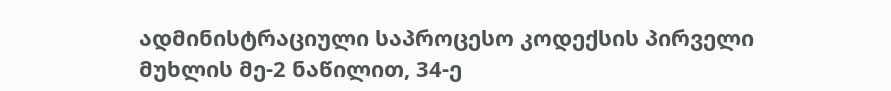ადმინისტრაციული საპროცესო კოდექსის პირველი მუხლის მე-2 ნაწილით, 34-ე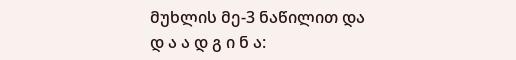მუხლის მე-3 ნაწილით და
დ ა ა დ გ ი ნ ა: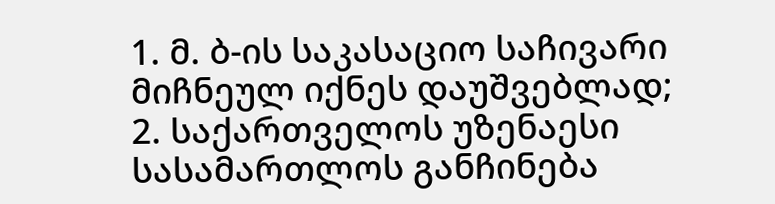1. მ. ბ-ის საკასაციო საჩივარი მიჩნეულ იქნეს დაუშვებლად;
2. საქართველოს უზენაესი სასამართლოს განჩინება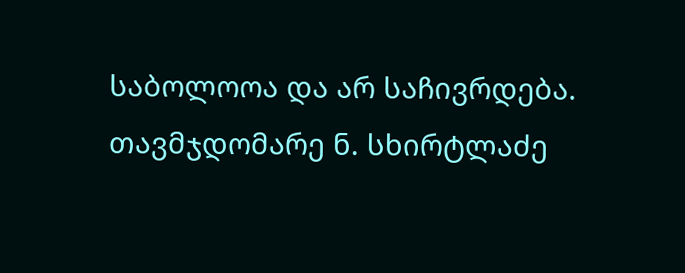საბოლოოა და არ საჩივრდება.
თავმჯდომარე ნ. სხირტლაძე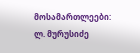მოსამართლეები: ლ. მურუსიძე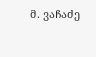მ. ვაჩაძე